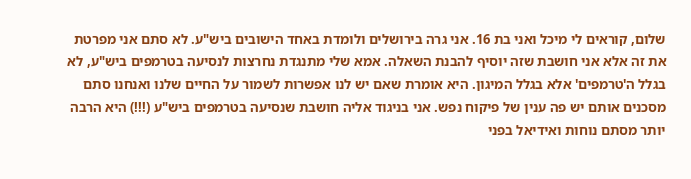שלום, קוראים לי מיכל ואני בת 16. אני גרה בירושלים ולומדת באחד הישובים ביש"ע. לא סתם אני מפרטת את זה אלא אני חושבת שזה יוסיף להבנת השאלה. אמא שלי מתנגדת נחרצות לנסיעה בטרמפים ביש"ע, לא בגלל ה'טרמפים' אלא בגלל המיגון. היא אומרת שאם יש לנו אפשרות לשמור על החיים שלנו ואנחנו סתם מסכנים אותם יש פה ענין של פיקוח נפש. אני בניגוד אליה חושבת שנסיעה בטרמפים ביש"ע (!!!) היא הרבה יותר מסתם נוחות ואידיאל בפני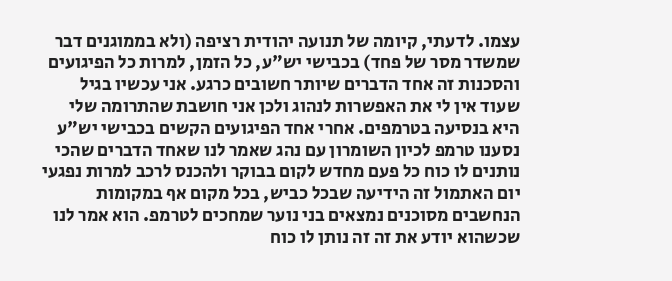עצמו. לדעתי, קיומה של תנועה יהודית רציפה (ולא בממוגנים דבר שמשדר מסר של פחד) בכבישי יש"ע, כל הזמן, למרות כל הפיגועים והסכנות זה אחד הדברים שיותר חשובים כרגע. אני עכשיו בגיל שעוד אין לי את האפשרות לנהוג ולכן אני חושבת שהתרומה שלי היא בנסיעה בטרמפים. אחרי אחד הפיגועים הקשים בכבישי יש"ע נסענו טרמפ לכיון השומרון עם נהג שאמר לנו שאחד הדברים שהכי נותנים לו כוח כל פעם מחדש לקום בבוקר ולהכנס לרכב למרות נפגעי יום האתמול זה הידיעה שבכל כביש, בכל מקום אף במקומות הנחשבים מסוכנים נמצאים בני נוער שמחכים לטרמפ. הוא אמר לנו שכשהוא יודע את זה זה נותן לו כוח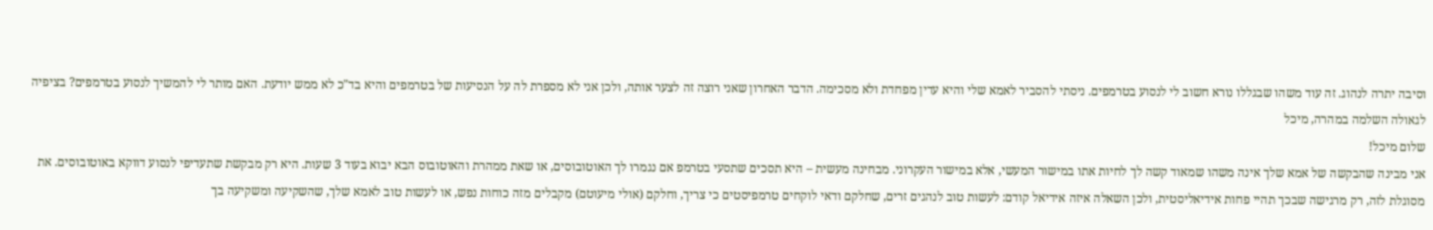וסיבה יתרה לנהוג. זה עוד משהו שבגללו נורא חשוב לי לנסוע בטרמפים. ניסתי להסביר לאמא שלי והיא עדין מפחדת ולא מסכימה. הדבר האחרון שאני רוצה זה לצער אותה, ולכן אני לא מספרת לה על הנסיעות של בטרמפים והיא בד"כ לא ממש יודעת. האם מותר לי להמשיך לנסוע בטרמפים? בציפיה לגאולה השלמה במהרה, מיכל
שלום מיכל!
אני מבינה שהבקשה של אמא שלך אינה משהו שמאוד קשה לך לחיות אתו במישור המעשי, אלא במישור העקרוני. מבחינה מעשית – היא תסכים שתסעי בטרמפ אם נגמרו לך האוטובוסים, או שאת ממהרת והאוטובוס הבא יבוא בעוד 3 שעות. היא רק מבקשת שתעדיפי לנסוע דווקא באוטובוסים. את מסוגלת לזה, רק מרגישה שבכך תהיי פחות אידיאליסטית, ולכן השאלה איזה אידיאל קודם: לעשות טוב לנהגים זרים, שחלקם ודאי לוקחים טרמפיסטים כי צריך, וחלקם (אולי מיעוטם) מקבלים מזה כוחות נפש, או לעשות טוב לאמא שלך, שהשקיעה ומשקיעה בך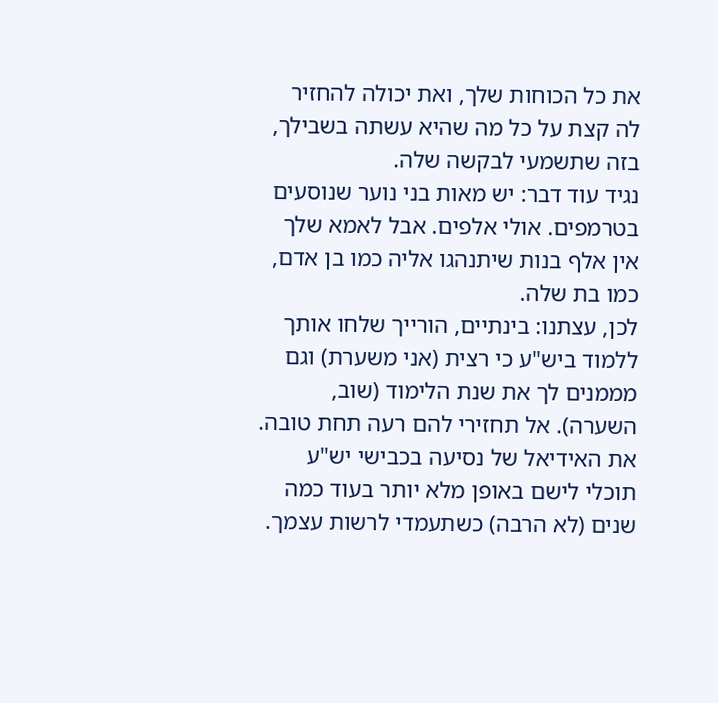את כל הכוחות שלך, ואת יכולה להחזיר לה קצת על כל מה שהיא עשתה בשבילך, בזה שתשמעי לבקשה שלה.
נגיד עוד דבר: יש מאות בני נוער שנוסעים בטרמפים. אולי אלפים. אבל לאמא שלך אין אלף בנות שיתנהגו אליה כמו בן אדם, כמו בת שלה.
לכן, עצתנו: בינתיים, הורייך שלחו אותך ללמוד ביש"ע כי רצית (אני משערת) וגם מממנים לך את שנת הלימוד (שוב, השערה). אל תחזירי להם רעה תחת טובה. את האידיאל של נסיעה בכבישי יש"ע תוכלי לישם באופן מלא יותר בעוד כמה שנים (לא הרבה) כשתעמדי לרשות עצמך.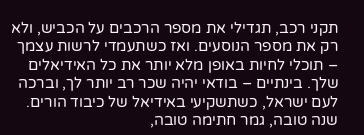תקני רכב, תגדילי את מספר הרכבים על הכביש, ולא רק את מספר הנוסעים. ואז כשתעמדי לרשות עצמך – תוכלי לחיות באופן מלא יותר את כל האידיאלים שלך. בינתיים – בודאי יהיה שכר רב יותר לך, וברכה לעם ישראל, כשתשקיעי באידיאל של כיבוד הורים.
שנה טובה, גמר חתימה טובה,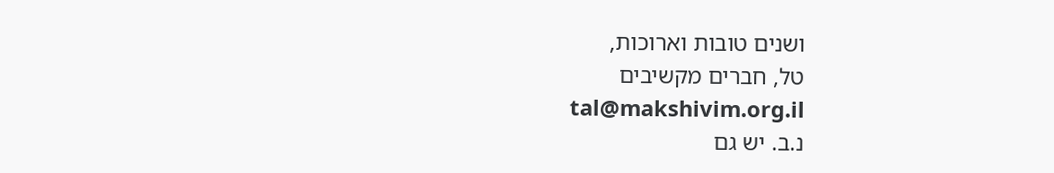ושנים טובות וארוכות,
טל, חברים מקשיבים
tal@makshivim.org.il
נ.ב. יש גם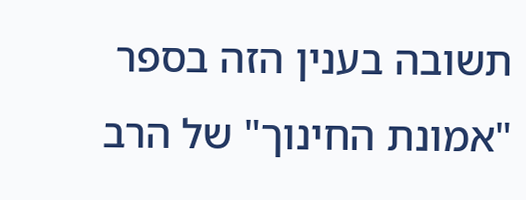תשובה בענין הזה בספר "אמונת החינוך" של הרב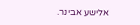אלישע אבינר.